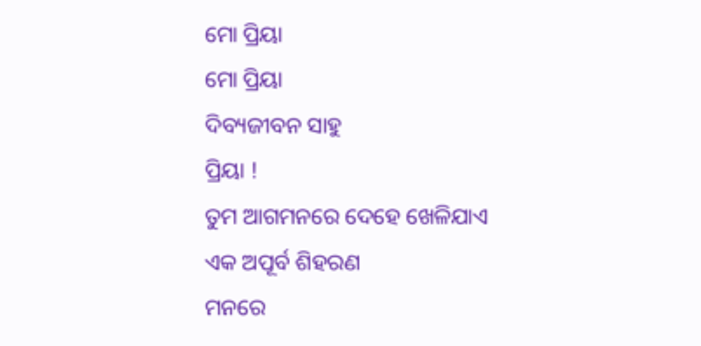ମୋ ପ୍ରିୟା
ମୋ ପ୍ରିୟା
ଦିବ୍ୟଜୀବନ ସାହୁ
ପ୍ରିୟା !
ତୁମ ଆଗମନରେ ଦେହେ ଖେଳିଯାଏ
ଏକ ଅପୂର୍ବ ଶିହରଣ
ମନରେ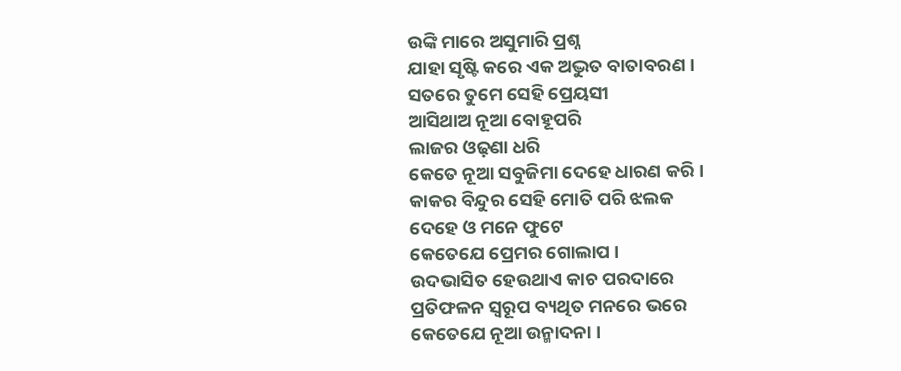ଉଙ୍କି ମାରେ ଅସୁମାରି ପ୍ରଶ୍ନ
ଯାହା ସୃଷ୍ଟି କରେ ଏକ ଅଦ୍ଭୁତ ବାତାବରଣ ।
ସତରେ ତୁମେ ସେହି ପ୍ରେୟସୀ
ଆସିଥାଅ ନୂଆ ବୋହୂପରି
ଲାଜର ଓଢ଼ଣା ଧରି
କେତେ ନୂଆ ସବୁଜିମା ଦେହେ ଧାରଣ କରି ।
କାକର ବିନ୍ଦୁର ସେହି ମୋତି ପରି ଝଲକ
ଦେହେ ଓ ମନେ ଫୁଟେ
କେତେଯେ ପ୍ରେମର ଗୋଲାପ ।
ଉଦଭାସିତ ହେଉଥାଏ କାଚ ପରଦାରେ
ପ୍ରତିଫଳନ ସ୍ଵରୂପ ବ୍ୟଥିତ ମନରେ ଭରେ
କେତେଯେ ନୂଆ ଉନ୍ମାଦନା ।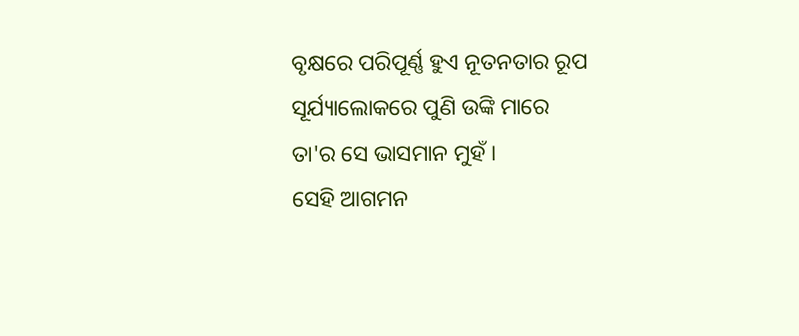ବୃକ୍ଷରେ ପରିପୂର୍ଣ୍ଣ ହୁଏ ନୂତନତାର ରୂପ
ସୂର୍ଯ୍ୟାଲୋକରେ ପୁଣି ଉଙ୍କି ମାରେ
ତା'ର ସେ ଭାସମାନ ମୁହଁ ।
ସେହି ଆଗମନ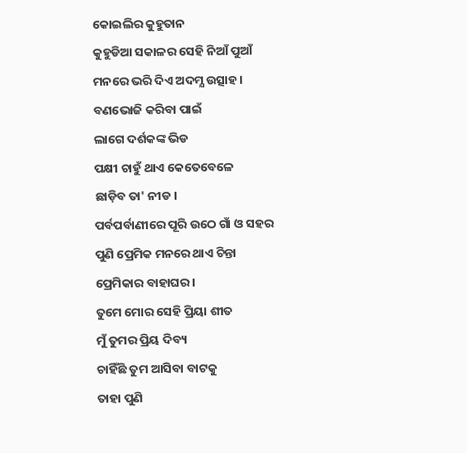କୋଇଲିର କୁହୁତାନ
କୁହୁଡିଆ ସକାଳର ସେହି ନିଆଁ ପୁଆଁ
ମନରେ ଭରି ଦିଏ ଅଦମ୍ଯ ଉତ୍ସାହ ।
ବଣଭୋଜି କରିବା ପାଇଁ
ଲାଗେ ଦର୍ଶକଙ୍କ ଭିଡ
ପକ୍ଷୀ ଚାହୁଁ ଥାଏ କେତେବେଳେ
ଛାଡ଼ିବ ତା' ନୀଡ ।
ପର୍ବପର୍ବାଣୀରେ ପୂରି ଉଠେ ଗାଁ ଓ ସହର
ପୁଣି ପ୍ରେମିକ ମନରେ ଥାଏ ଚିନ୍ତା
ପ୍ରେମିକାର ବାହାଘର ।
ତୁମେ ମୋର ସେହି ପ୍ରିୟା ଶୀତ
ମୁଁ ତୁମର ପ୍ରିୟ ଦିବ୍ୟ
ଚାହିଁଛି ତୁମ ଆସିବା ବାଟକୁ
ତାହା ପୁଣି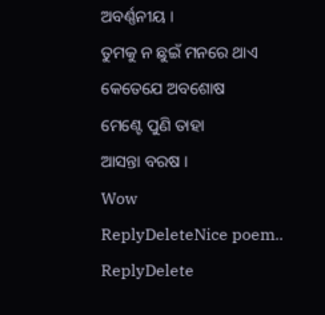ଅବର୍ଣ୍ଣନୀୟ ।
ତୁମକୁ ନ ଛୁଇଁ ମନରେ ଥାଏ
କେତେଯେ ଅବଶୋଷ
ମେଣ୍ଟେ ପୁଣି ତାହା
ଆସନ୍ତା ବରଷ ।
Wow
ReplyDeleteNice poem..
ReplyDelete